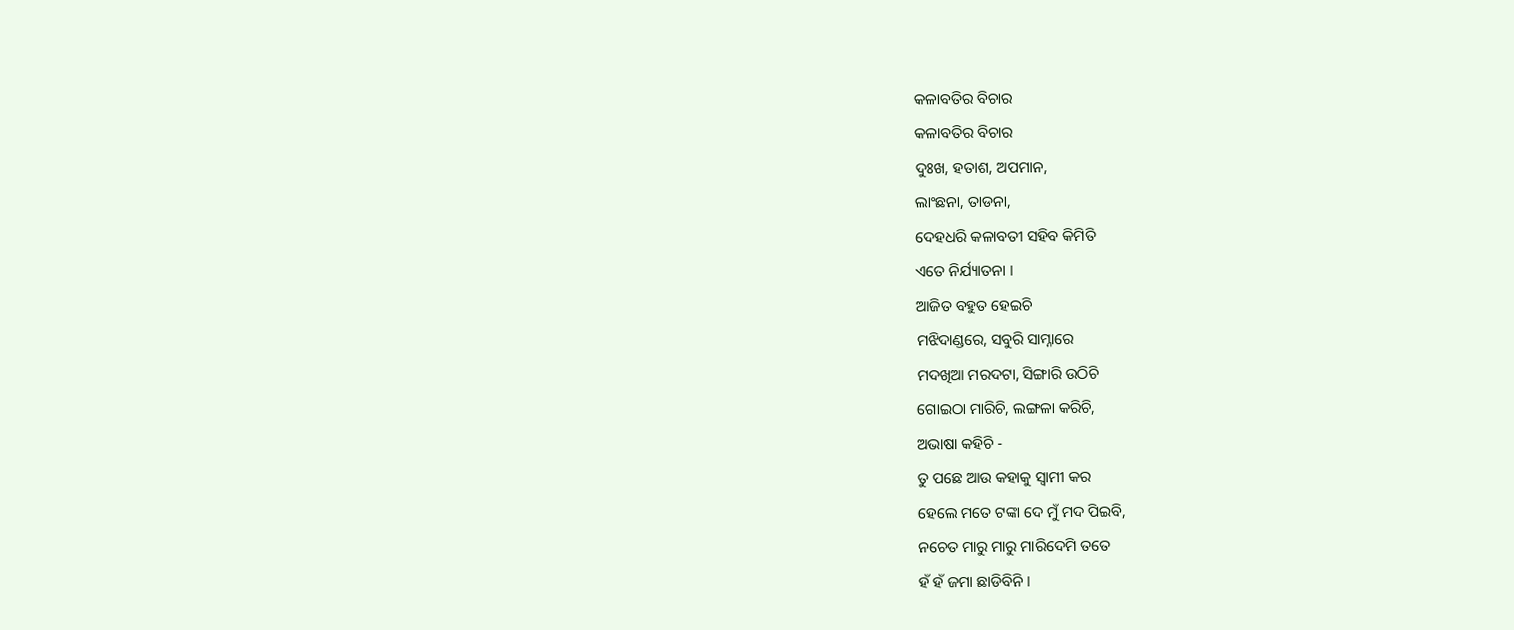କଳାବତିର ବିଚାର
କଳାବତିର ବିଚାର
ଦୁଃଖ, ହତାଶ, ଅପମାନ,
ଲାଂଛନା, ତାଡନା,
ଦେହଧରି କଳାବତୀ ସହିବ କିମିତି
ଏତେ ନିର୍ଯ୍ୟାତନା I
ଆଜିତ ବହୁତ ହେଇଚି
ମଝିଦାଣ୍ଡରେ, ସବୁରି ସାମ୍ନାରେ
ମଦଖିଆ ମରଦଟା, ସିଙ୍ଗାରି ଉଠିଚି
ଗୋଇଠା ମାରିଚି, ଲଙ୍ଗଳା କରିଚି,
ଅଭାଷା କହିଚି -
ତୁ ପଛେ ଆଉ କହାକୁ ସ୍ବାମୀ କର
ହେଲେ ମତେ ଟଙ୍କା ଦେ ମୁଁ ମଦ ପିଇବି,
ନଚେତ ମାରୁ ମାରୁ ମାରିଦେମି ତତେ
ହଁ ହଁ ଜମା ଛାଡିବିନି I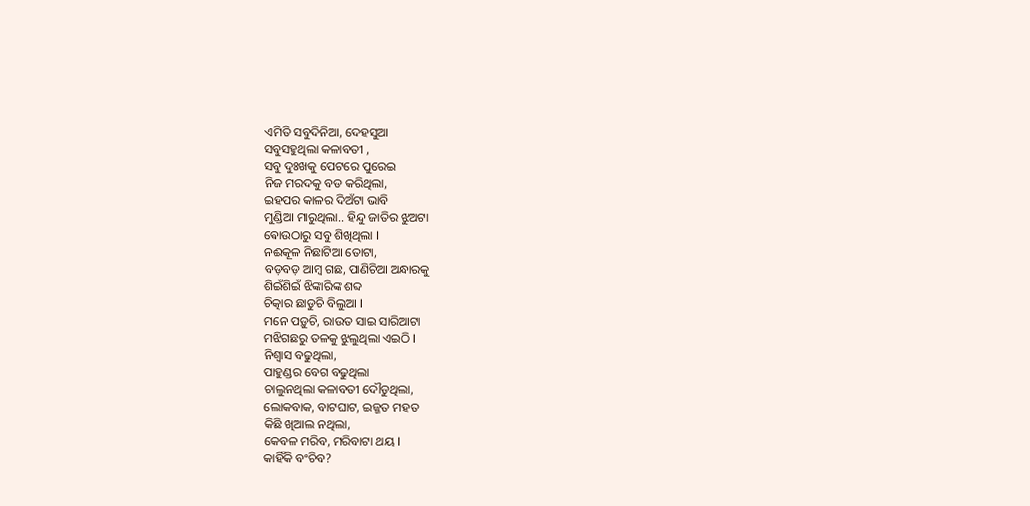ଏମିତି ସବୁଦିନିଆ, ଦେହସୁଆ
ସବୁସହୁଥିଲା କଳାବତୀ ,
ସବୁ ଦୁଃଖକୁ ପେଟରେ ପୁରେଇ
ନିଜ ମରଦକୁ ବଡ କରିଥିଲା,
ଇହପର କାଳର ଦିଅଁଟା ଭାବି
ମୁଣ୍ଡିଆ ମାରୁଥିଲା.. ହିନ୍ଦୁ ଜାତିର ଝୁଅଟା
ଵୋଉଠାରୁ ସବୁ ଶିଖିଥିଲା I
ନଈକୂଳ ନିଛାଟିଆ ତୋଟା,
ବଡ଼ବଡ଼ ଆମ୍ବ ଗଛ, ପାଣିଚିଆ ଅନ୍ଧାରକୁ
ଶିଇଁଶିଇଁ ଝିଙ୍କାରିଙ୍କ ଶବ୍ଦ
ଚିତ୍କାର ଛାଡୁଚି ବିଲୁଆ I
ମନେ ପଡ଼ୁଚି, ରାଉତ ସାଇ ସାରିଆଟା
ମଝିଗଛରୁ ତଳକୁ ଝୁଲୁଥିଲା ଏଇଠି I
ନିଶ୍ୱାସ ବଢୁଥିଲା,
ପାହୁଣ୍ଡର ବେଗ ବଢୁଥିଲା
ଚାଲୁନଥିଲା କଳାବତୀ ଦୌଡୁଥିଲା,
ଲୋକବାକ, ବାଟଘାଟ, ଇଜ୍ଜତ ମହତ
କିଛି ଖିଆଲ ନଥିଲା,
କେବଳ ମରିବ, ମରିବାଟା ଥୟ I
କାହିଁକି ବଂଚିବ?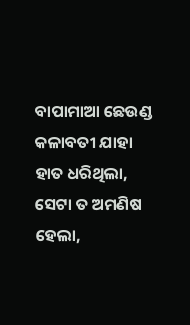ବାପାମାଆ ଛେଉଣ୍ଡ
କଳାବତୀ ଯାହା ହାତ ଧରିଥିଲା,
ସେଟା ତ ଅମଣିଷ ହେଲା,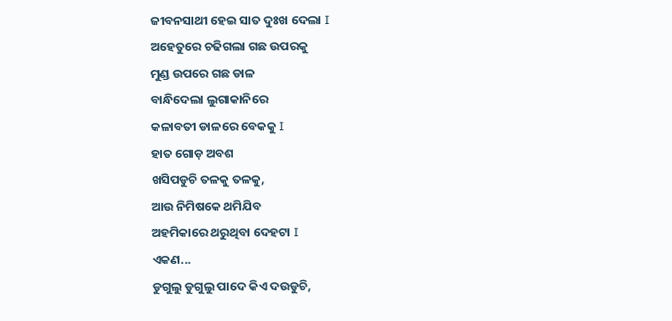ଜୀବନସାଥୀ ହେଇ ସାତ ଦୁଃଖ ଦେଲା I
ଅହେତୁରେ ଚଢିଗଲା ଗଛ ଉପରକୁ
ମୁଣ୍ଡ ଉପରେ ଗଛ ଡାଳ
ବାନ୍ଧିଦେଲା ଲୁଗାକାନିରେ
କଳାବତୀ ଡାଳରେ ବେକକୁ I
ହାତ ଗୋଡ଼ ଅବଶ
ଖସିପଡୁଚି ତଳକୁ ତଳକୁ,
ଆଉ ନିମିଷକେ ଥମିଯିବ
ଅହମିକାରେ ଥରୁଥିବା ଦେହଟା I
ଏକଣ...
ଡୁଗୁଲୁ ଡୁଗୁଲୁ ପାଦେ କିଏ ଦଉଡୁଚି,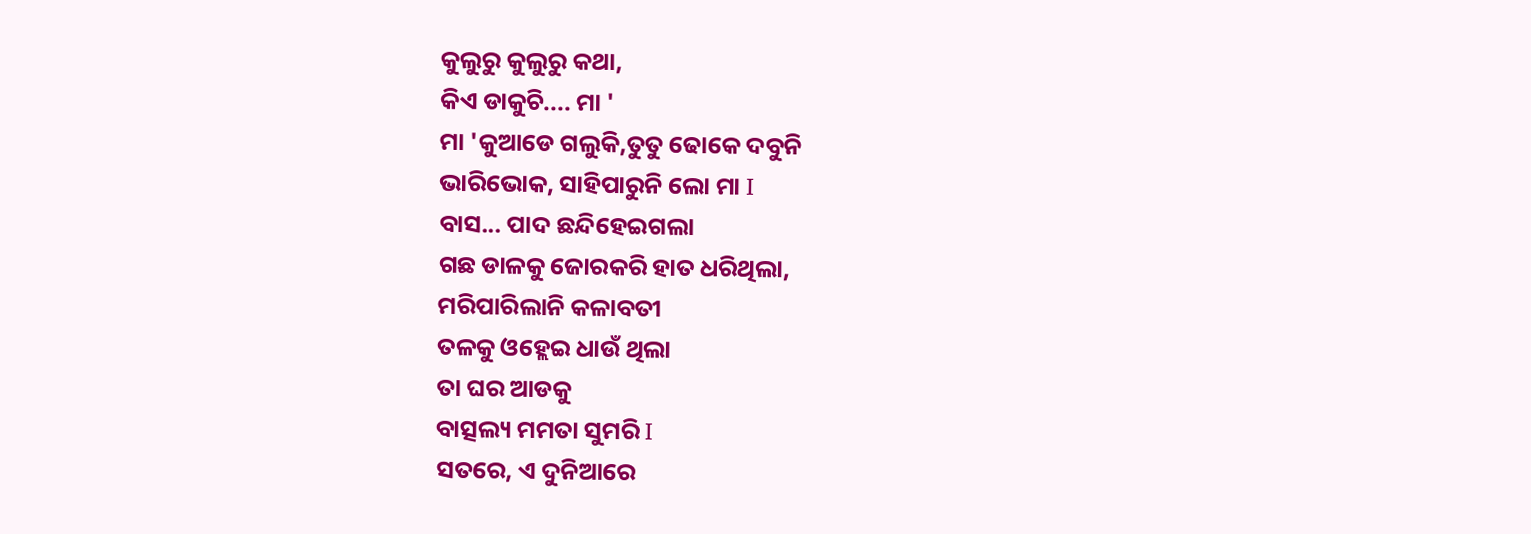କୁଲୁରୁ କୁଲୁରୁ କଥା,
କିଏ ଡାକୁଚି.... ମା '
ମା 'କୁଆଡେ ଗଲୁକି,ତୁତୁ ଢୋକେ ଦବୁନି
ଭାରିଭୋକ, ସାହିପାରୁନି ଲୋ ମା I
ବାସ... ପାଦ ଛନ୍ଦିହେଇଗଲା
ଗଛ ଡାଳକୁ ଜୋରକରି ହାତ ଧରିଥିଲା,
ମରିପାରିଲାନି କଳାବତୀ
ତଳକୁ ଓହ୍ଲେଇ ଧାଉଁ ଥିଲା
ତା ଘର ଆଡକୁ
ବାତ୍ସଲ୍ୟ ମମତା ସୁମରି I
ସତରେ, ଏ ଦୁନିଆରେ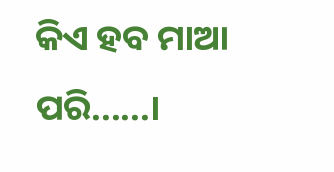କିଏ ହବ ମାଆ ପରି......।